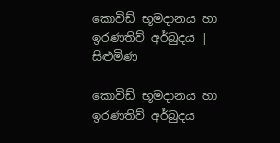කොවිඩ් භූමදානය හා ඉරණතිව් අර්බුදය | සිළුමිණ

කොවිඩ් භූමදානය හා ඉරණතිව් අර්බුදය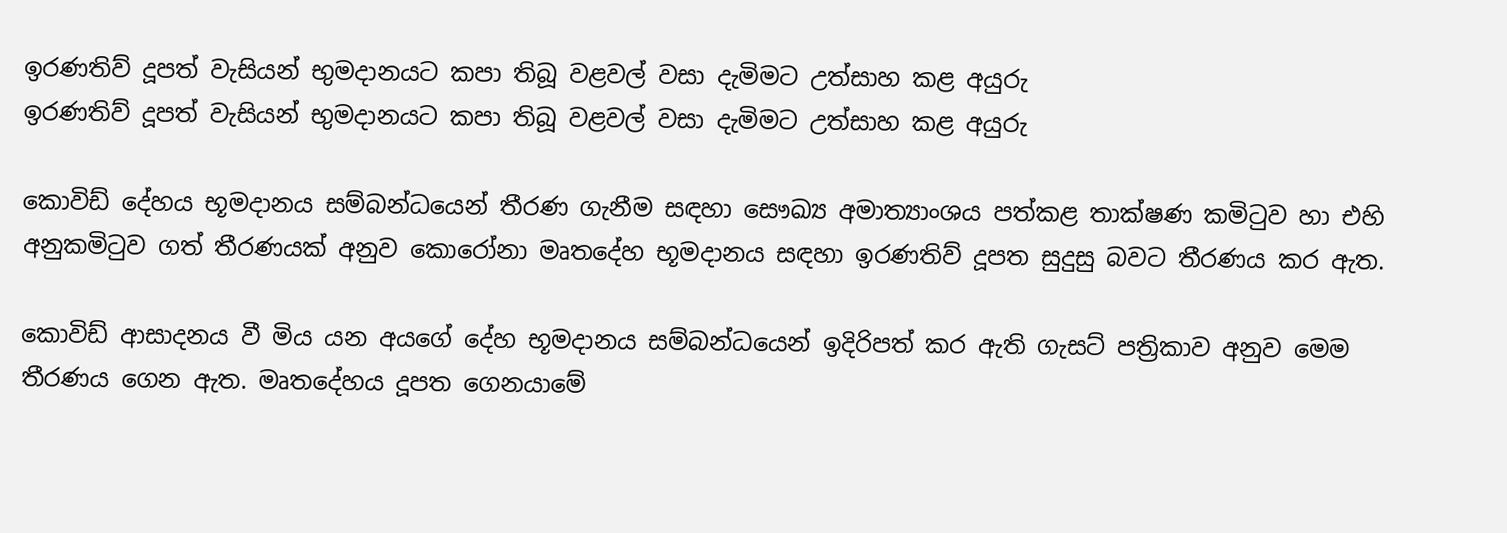ඉරණතිව් දූපත් වැසියන් භුමදානයට කපා තිබූ වළවල් වසා දැමිමට උත්සාහ කළ අයුරු
ඉරණතිව් දූපත් වැසියන් භුමදානයට කපා තිබූ වළවල් වසා දැමිමට උත්සාහ කළ අයුරු

කොවිඩ් දේහය භූමදානය සම්බන්ධයෙන් තීරණ ගැනීම සඳහා සෞඛ්‍ය අමාත්‍යාංශය පත්කළ තාක්ෂණ කමිටුව හා එහි අනුකමිටුව ගත් තීරණයක් අනුව කොරෝනා මෘතදේහ භූමදානය සඳහා ඉරණතිව් දූපත සුදුසු බවට තීරණය කර ඇත.

කොවිඩ් ආසාදනය වී මිය යන අයගේ දේහ භූමදානය සම්බන්ධයෙන් ඉදිරිපත් කර ඇති ගැසට් පත්‍රිකාව අනුව මෙම තීරණය ගෙන ඇත. මෘතදේහය දූපත ගෙනයාමේ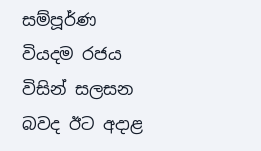සම්පූර්ණ වියදම රජය විසින් සලසන බවද ඊට අදාළ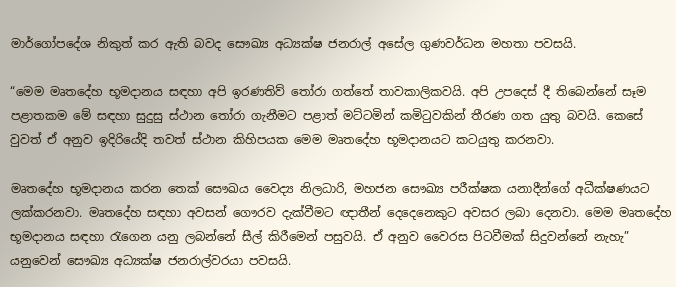මාර්ගෝපදේශ නිකුත් කර ඇති බවද සෞඛ්‍ය අධ්‍යක්ෂ ජනරාල් අසේල ගුණවර්ධන මහතා පවසයි.

“මෙම මෘතදේහ භූමදානය සඳහා අපි ඉරණතිව් තෝරා ගත්තේ තාවකාලිකවයි. අපි උපදෙස් දී තිබෙන්නේ සෑම පළාතකම මේ සඳහා සුදුසු ස්ථාන තෝරා ගැනීමට පළාත් මට්ටමින් කමිටුවකින් තීරණ ගත යුතු බවයි. කෙසේ වුවත් ඒ අනුව ඉදිරියේදි තවත් ස්ථාන කිහිපයක මෙම මෘතදේහ භූමදානයට කටයුතු කරනවා.

මෘතදේහ භූමදානය කරන තෙක් සෞඛය වෛද්‍ය නිලධාරි, මහජන සෞඛ්‍ය පරීක්ෂක යනාදීන්ගේ අධීක්ෂණයට ලක්කරනවා. මෘතදේහ සඳහා අවසන් ගෞරව දැක්වීමට ඥාතීන් දෙදෙනෙකුට අවසර ලබා දෙනවා. මෙම මෘතදේහ භූමදානය සඳහා රැගෙන යනු ලබන්නේ සීල් කිරීමෙන් පසුවයි. ඒ අනුව වෛරස පිටවීමක් සිදුවන්නේ නැහැ” යනුවෙන් සෞඛ්‍ය අධ්‍යක්ෂ ජනරාල්වරයා පවසයි.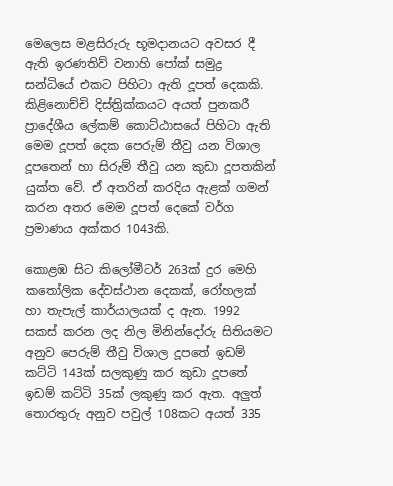මෙලෙස මළසිරුරු භූමදානයට අවසර දී ඇති ඉරණතිව් වනාහි පෝක් සමුද්‍ර සන්ධියේ එකට පිහිටා ඇති දූපත් දෙකකි. කිළිනොච්චි දිස්ත්‍රික්කයට අයත් පුනකරී ප්‍රාදේශීය ලේකම් කොට්ඨාසයේ පිහිටා ඇති මෙම දූපත් දෙක පෙරුම් තීවු යන විශාල දූපතෙන් හා සිරුම් තීවු යන කුඩා දූපතකින් යුක්ත වේ. ඒ අතරින් කරදිය ඇළක් ගමන් කරන අතර මෙම දූපත් දෙකේ වර්ග ප්‍රමාණය අක්කර 1043කි.

කොළඹ සිට කිලෝමීටර් 263ක් දුර මෙහි කතෝලික දේවස්ථාන දෙකක්, රෝහලක් හා තැපැල් කාර්යාලයක් ද ඇත. 1992 සකස් කරන ලද නිල මිනින්දෝරු සිතියමට අනුව පෙරුම් තීවු විශාල දූපතේ ඉඩම් කට්ටි 143ක් සලකුණු කර කුඩා දූපතේ ඉඩම් කට්ටි 35ක් ලකුණු කර ඇත. අලුත් තොරතුරු අනුව පවුල් 108කට අයත් 335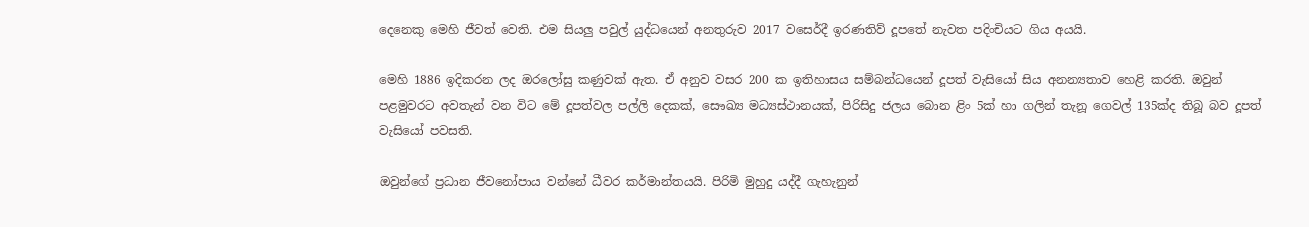දෙනෙකු මෙහි ජීවත් වෙති. එම සියලු පවුල් යුද්ධයෙන් අනතුරුව 2017 වස‍ෙර්දී ඉරණතිව් දූපතේ නැවත පදිංචියට ගිය අයයි.

මෙහි 1886 ඉදිකරන ලද ඔරලෝසු කණුවක් ඇත. ඒ අනුව වසර 200 ක ඉතිහාසය සම්බන්ධයෙන් දූපත් වැසියෝ සිය අනන්‍යතාව හෙළි කරති. ඔවුන් පළමුවරට අවතැන් වන විට මේ දූපත්වල පල්ලි දෙකක්, සෞඛ්‍ය මධ්‍යස්ථානයක්, පිරිසිදු ජලය බොන ළිං 5ක් හා ගලින් තැනූ ගෙවල් 135ක්ද තිබූ බව දූපත් වැසියෝ පවසති.

ඔවුන්ගේ ප්‍රධාන ජීවනෝපාය වන්නේ ධීවර කර්මාන්තයයි. පිරිමි මුහුදු යද්දී ගැහැනුන්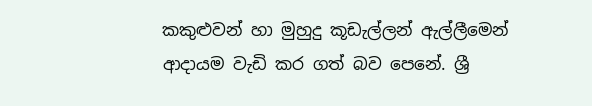කකුළුවන් හා මුහුදු කූඩැල්ලන් ඇල්ලීමෙන් ආදායම වැඩි කර ගත් බව පෙනේ. ශ්‍රී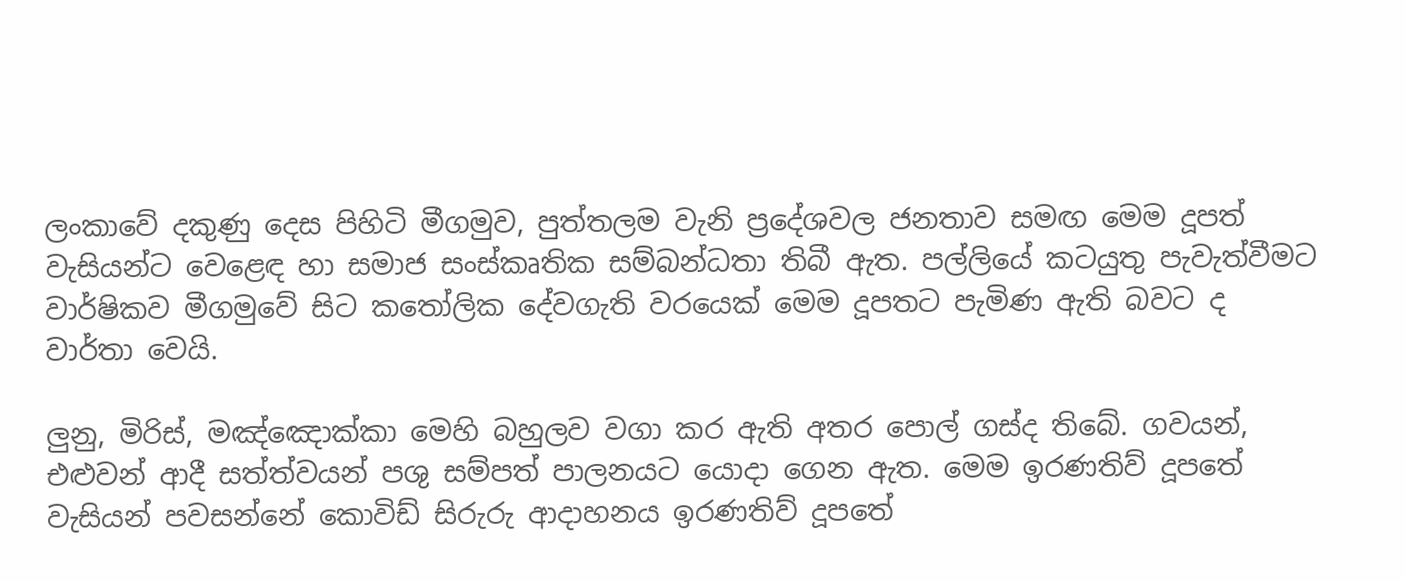ලංකාවේ දකුණු දෙස පිහිටි මීගමුව, පුත්තලම වැනි ප්‍රදේශවල ජනතාව සමඟ මෙම දූපත් වැසියන්ට වෙළෙඳ හා සමාජ සංස්කෘතික සම්බන්ධතා තිබී ඇත. පල්ලියේ කටයුතු පැවැත්වීමට වාර්ෂිකව මීගමුවේ සිට කතෝලික දේවගැති වරයෙක් මෙම දූපතට පැමිණ ඇති බවට ද වාර්තා වෙයි.

ලුනු, මිරිස්, මඤ්ඤොක්කා මෙහි බහුලව වගා කර ඇති අතර පොල් ගස්ද තිබේ. ගවයන්, එළුවන් ආදී සත්ත්වයන් පශු සම්පත් පාලනයට යොදා ගෙන ඇත. මෙම ඉරණතිව් දූපතේ වැසියන් පවසන්නේ කොවිඩ් සිරුරු ආදාහනය ඉරණතිව් දූපතේ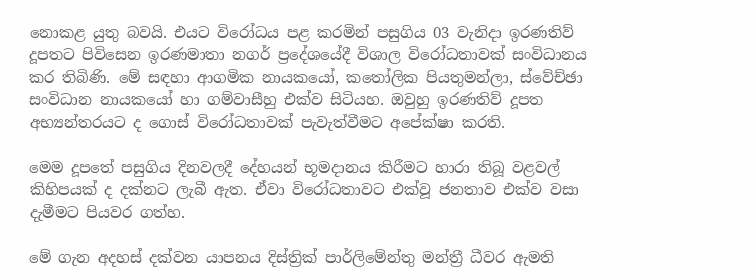නොකළ යුතු බවයි. එයට විරෝධය පළ කරමින් පසුගිය 03 වැනිදා ඉරණතිව් දූපතට පිවිසෙන ඉරණමාතා නගර් ප්‍රදේශයේදී විශාල විරෝධතාවක් සංවිධානය කර තිබිණි. මේ සඳහා ආගමික නායකයෝ, කතෝලික පියතුමන්ලා, ස්වේච්ඡා සංවිධාන නායකයෝ හා ගම්වාසීහු එක්ව සිටියහ. ඔවුහු ඉරණතිව් දූපත අභ්‍යන්තරයට ද ගොස් විරෝධතාවක් පැවැත්වීමට අපේක්ෂා කරති.

මෙම දූපතේ පසුගිය දිනවලදී දේහයන් භූමදානය කිරීමට හාරා තිබූ වළවල් කිහිපයක් ද දක්නට ලැබී ඇත. ඒවා විරෝධතාවට එක්වූ ජනතාව එක්ව වසා දැමීමට පියවර ගත්හ.

මේ ගැන අදහස් දක්වන යාපනය දිස්ත්‍රික් පාර්ලිමේන්තු මන්ත්‍රී ධීවර ඇමති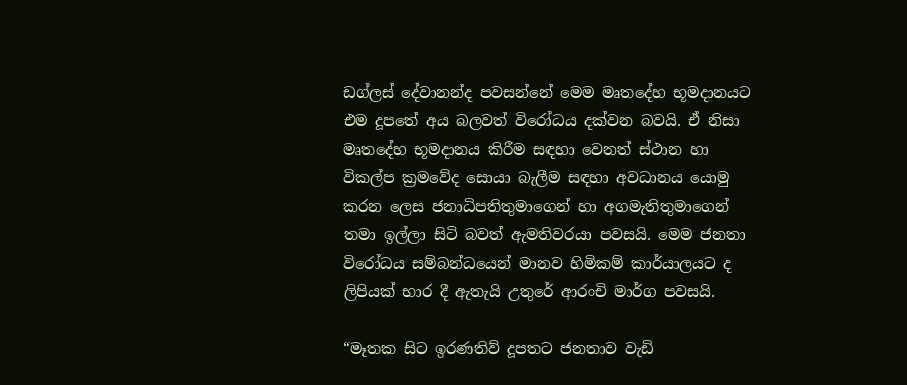ඩග්ලස් දේවානන්ද පවසන්නේ මෙම මෘතදේහ භූමදානයට එම දූපතේ අය බලවත් විරෝධය දක්වන බවයි. ඒ නිසා මෘතදේහ භූමදානය කිරීම සඳහා වෙනත් ස්ථාන හා විකල්ප ක්‍රමවේද සොයා බැලීම සඳහා අවධානය යොමු කරන ලෙස ජනාධිපතිතුමාගෙන් හා අගමැතිතුමාගෙන් තමා ඉල්ලා සිටි බවත් ඇමතිවරයා පවසයි. මෙම ජනතා විරෝධය සම්බන්ධයෙන් මානව හිමිකම් කාර්යාලයට ද ලිපියක් භාර දී ඇතැයි උතුරේ ආරංචි මාර්ග පවසයි.

“මෑතක සිට ඉරණතිව් දූපතට ජනතාව වැඩි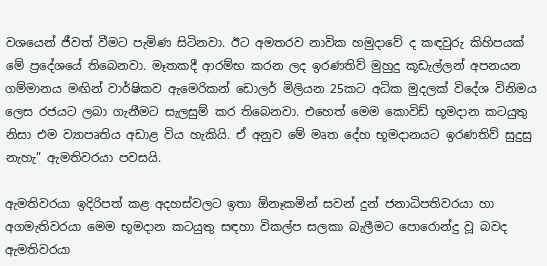වශයෙන් ජීවත් වීමට පැමිණ සිටිනවා. ඊට අමතරව නාවික හමුදාවේ ද කඳවුරු කිහිපයක් මේ ප්‍රදේශයේ තිබෙනවා. මෑතකදී ආරම්භ කරන ලද ඉරණතිව් මුහුදු කූඩැල්ලන් අපනයන ගම්මානය මඟින් වාර්ෂිකව ඇමෙරිකන් ඩොලර් මිලියන 25කට අධික මුදලක් විදේශ විනිමය ලෙස රජයට ලබා ගැනීමට සැලසුම් කර තිබෙනවා. එහෙත් මෙම කොවිඩ් භූමදාන කටයුතු නිසා එම ව්‍යාපෘතිය අඩාළ විය හැකියි. ඒ අනුව මේ මෘත දේහ භූමදානයට ඉරණතිව් සුදුසු නැහැ” ඇමතිවරයා පවසයි.

ඇමතිවරයා ඉදිරිපත් කළ අදහස්වලට ඉතා ඕනෑකමින් සවන් දුන් ජනාධිපතිවරයා හා අගමැතිවරයා මෙම භූමදාන කටයුතු සඳහා විකල්ප සලකා බැලීමට පොරොන්දු වූ බවද ඇමතිවරයා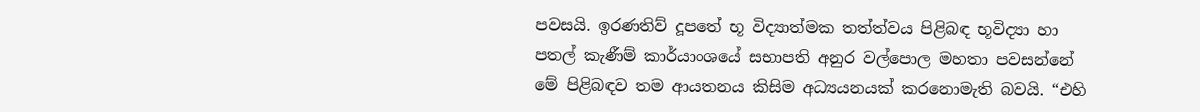පවසයි. ඉරණතිව් දූපතේ භූ විද්‍යාත්මක තත්ත්වය පිළිබඳ භූවිද්‍යා හා පතල් කැණීම් කාර්යාංශයේ සභාපති අනුර වල්පොල මහතා පවසන්නේ මේ පිළිබඳව තම ආයතනය කිසිම අධ්‍යයනයක් කරනොමැති බවයි. “එහි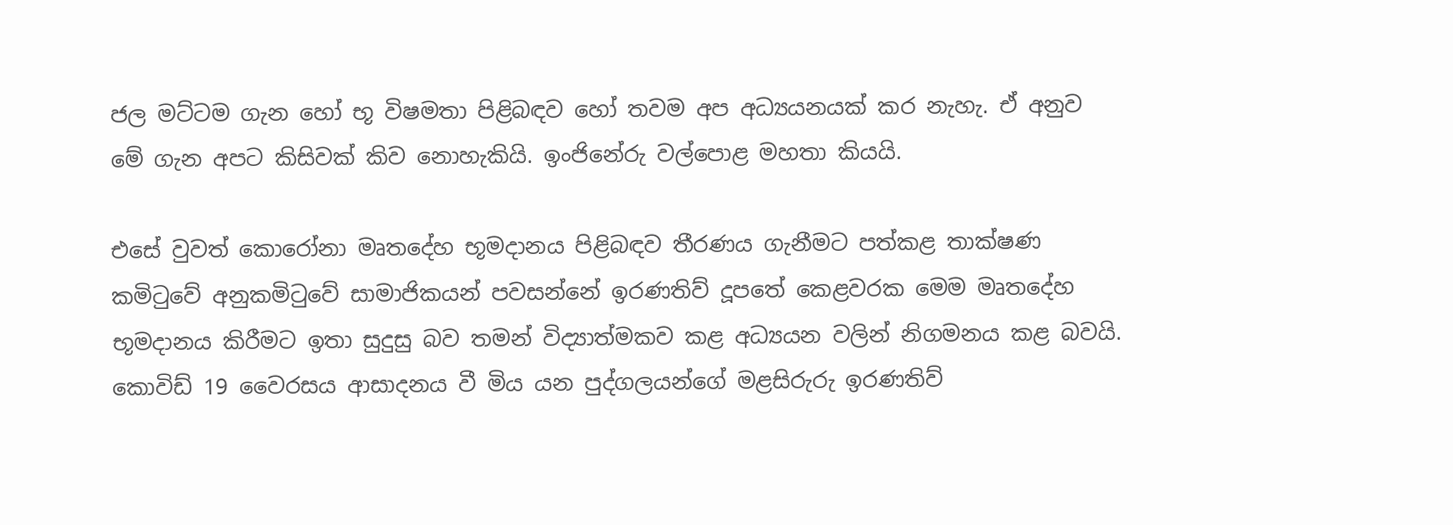ජල මට්ටම ගැන හෝ භූ විෂමතා පිළිබඳව හෝ තවම අප අධ්‍යයනයක් කර නැහැ. ඒ අනුව මේ ගැන අපට කිසිවක් කිව නොහැකියි. ඉංජිනේරු වල්පොළ මහතා කියයි.

එසේ වුවත් කොරෝනා මෘතදේහ භූමදානය පිළිබඳව තීරණය ගැනීමට පත්කළ තාක්ෂණ කමිටුවේ අනුකමිටුවේ සාමාජිකයන් පවසන්නේ ඉරණතිව් දූපතේ කෙළවරක මෙම මෘතදේහ භූමදානය කිරීමට ඉතා සුදුසු බව තමන් විද්‍යාත්මකව කළ අධ්‍යයන වලින් නිගමනය කළ බවයි. කොවිඩ් 19 වෛරසය ආසාදනය වී මිය යන පුද්ගලයන්ගේ මළසිරුරු ඉරණතිව්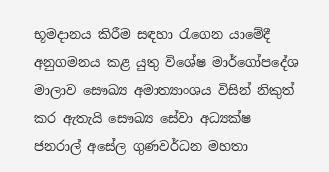භූමදානය කිරීම සඳහා රැගෙන යාමේදී අනුගමනය කළ යුතු විශේෂ මාර්ගෝපදේශ මාලාව සෞඛ්‍ය අමාත්‍යාංශය විසින් නිකුත් කර ඇතැයි සෞඛ්‍ය සේවා අධ්‍යක්ෂ ජනරාල් අසේල ගුණවර්ධන මහතා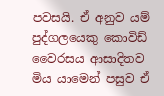පවසයි. ඒ අනුව යම් පුද්ගලයෙකු කොවිඩ් වෛරසය ආසාදිතව මිය යාමෙන් පසුව ඒ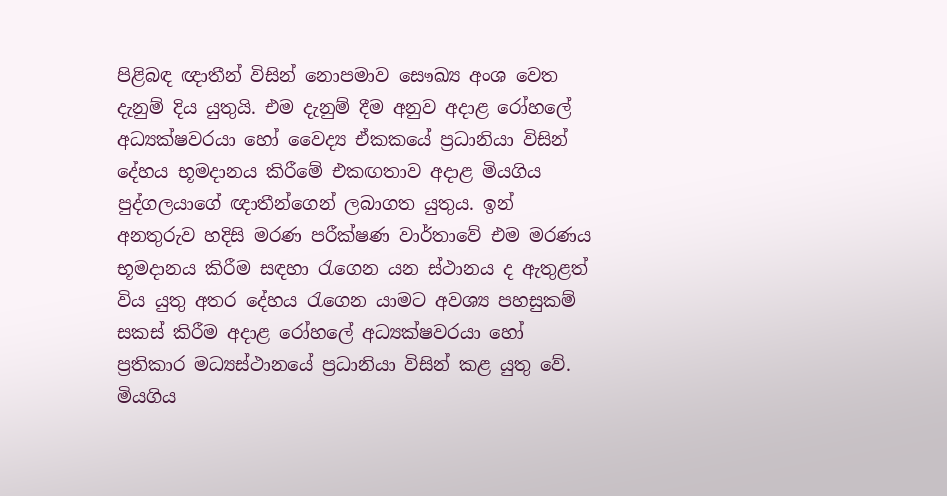පිළිබඳ ඥාතීන් විසින් නොපමාව සෞඛ්‍ය අංශ වෙත දැනුම් දිය යුතුයි. එම දැනුම් දීම අනුව අදාළ රෝහලේ අධ්‍යක්ෂවරයා හෝ වෛද්‍ය ඒකකයේ ප්‍රධානියා විසින් දේහය භූමදානය කිරීමේ එකඟතාව අදාළ මියගිය පුද්ගලයාගේ ඥාතීන්ගෙන් ලබාගත යුතුය. ඉන් අනතුරුව හදිසි මරණ පරීක්ෂණ වාර්තාවේ එම මරණය භූමදානය කිරීම සඳහා රැගෙන යන ස්ථානය ද ඇතුළත් විය යුතු අතර දේහය රැගෙන යාමට අවශ්‍ය පහසුකම් සකස් කිරීම අදාළ රෝහලේ අධ්‍යක්ෂවරයා හෝ ප්‍රතිකාර මධ්‍යස්ථානයේ ප්‍රධානියා විසින් කළ යුතු වේ. මියගිය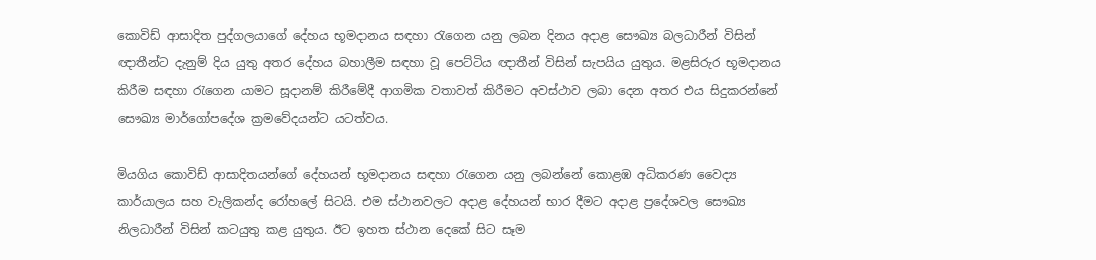කොවිඩ් ආසාදිත පුද්ගලයාගේ දේහය භූමදානය සඳහා රැගෙන යනු ලබන දිනය අදාළ සෞඛ්‍ය බලධාරීන් විසින් ඥාතීන්ට දැනුම් දිය යුතු අතර දේහය බහාලීම සඳහා වූ පෙට්ටිය ඥාතීන් විසින් සැපයිය යුතුය. මළසිරුර භූමදානය කිරීම සඳහා රැගෙන යාමට සූදානම් කිරීමේදී ආගමික වතාවත් කිරීමට අවස්ථාව ලබා දෙන අතර එය සිදුකරන්නේ සෞඛ්‍ය මාර්ගෝපදේශ ක්‍රමවේදයන්ට යටත්වය.

මියගිය කොවිඩ් ආසාදිතයන්ගේ දේහයන් භූමදානය සඳහා රැගෙන යනු ලබන්නේ කොළඹ අධිකරණ වෛද්‍ය කාර්යාලය සහ වැලිකන්ද රෝහලේ සිටයි. එම ස්ථානවලට අදාළ දේහයන් භාර දීමට අදාළ ප්‍රදේශවල සෞඛ්‍ය නිලධාරීන් විසින් කටයුතු කළ යුතුය. ඊට ඉහත ස්ථාන දෙකේ සිට සෑම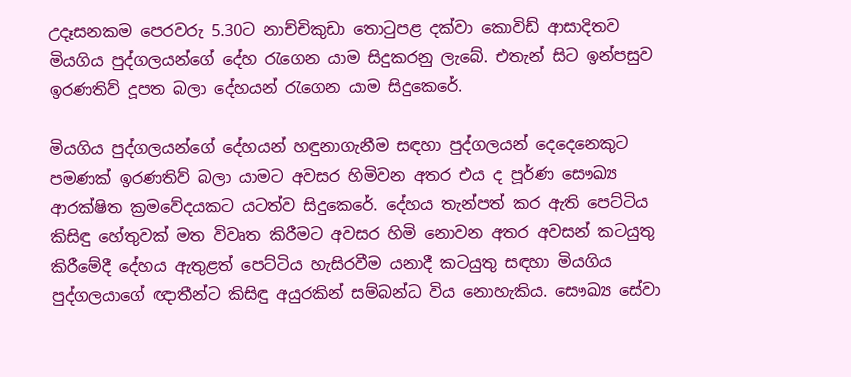උදෑසනකම පෙරවරු 5.30ට නාච්චිකුඩා තොටුපළ දක්වා කොවිඩ් ආසාදිතව මියගිය පුද්ගලයන්ගේ දේහ රැගෙන යාම සිදුකරනු ලැබේ. එතැන් සිට ඉන්පසුව ඉරණතිව් දූපත බලා දේහයන් රැගෙන යාම සිදුකෙරේ.

මියගිය පුද්ගලයන්ගේ දේහයන් හඳුනාගැනීම සඳහා පුද්ගලයන් දෙදෙනෙකුට පමණක් ඉරණතිව් බලා යාමට අවසර හිමිවන අතර එය ද පූර්ණ සෞඛ්‍ය ආරක්ෂිත ක්‍රමවේදයකට යටත්ව සිදුකෙරේ. දේහය තැන්පත් කර ඇති පෙට්ටිය කිසිඳු හේතුවක් මත විවෘත කිරීමට අවසර හිමි නොවන අතර අවසන් කටයුතු කිරීමේදී දේහ‍ය ඇතුළත් පෙට්ටිය හැසිරවීම යනාදී කටයුතු සඳහා මියගිය පුද්ගලයාගේ ඥාතීන්ට කිසිඳු අයුරකින් සම්බන්ධ විය නොහැකිය. සෞඛ්‍ය සේවා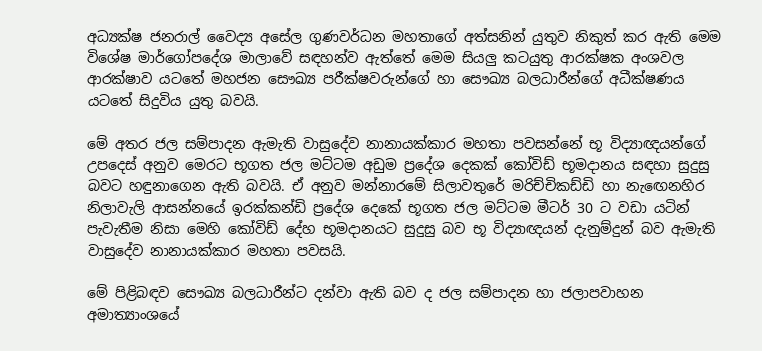අධ්‍යක්ෂ ජනරාල් වෛද්‍ය අසේල ගුණවර්ධන මහතාගේ අත්සනින් යුතුව නිකුත් කර ඇති මෙම විශේෂ මාර්ගෝපදේශ මාලාවේ සඳහන්ව ඇත්තේ මෙම සියලු කටයුතු ආරක්ෂක අංශවල ආරක්ෂාව යටතේ මහජන සෞඛ්‍ය පරීක්ෂවරුන්ගේ හා සෞඛ්‍ය බලධාරීන්ගේ අධීක්ෂණය යටතේ සිදුවිය යුතු බවයි.

මේ අතර ජල සම්පාදන ඇමැති වාසුදේව නානායක්කාර මහතා පවසන්නේ භූ විද්‍යාඥයන්ගේ උපදෙස් අනුව මෙරට භූගත ජල මට්ටම අඩුම ප්‍රදේශ දෙකක් කෝවිඩ් භූමදානය සඳහා සුදුසු බවට හඳුනාගෙන ඇති බවයි. ඒ අනුව මන්නාරමේ සිලාවතුරේ මරිච්චිකඩ්ඩි හා නැ‍ඟෙනහිර නිලාවැලි ආසන්නයේ ඉරක්කන්ඩි ප්‍රදේශ දෙකේ භූගත ජල මට්ටම මීටර් 30 ට වඩා යටින් පැවැතීම නිසා මෙහි කෝවිඩ් දේහ භූමදානයට සුදුසු බව භූ විද්‍යාඥයන් දැනුම්දුන් බව ඇමැති වාසුදේව නානායක්කාර මහතා පවසයි.

මේ පිළිබඳව සෞඛ්‍ය බලධාරීන්ට දන්වා ඇති බව ද ජල සම්පාදන හා ජලාපවාහන අමාත්‍යාංශයේ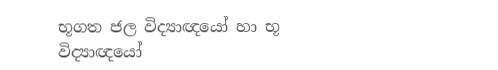භූගත ජල විද්‍යාඥයෝ හා භූ විද්‍යාඥයෝ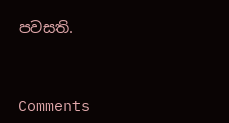පවසති.



Comments